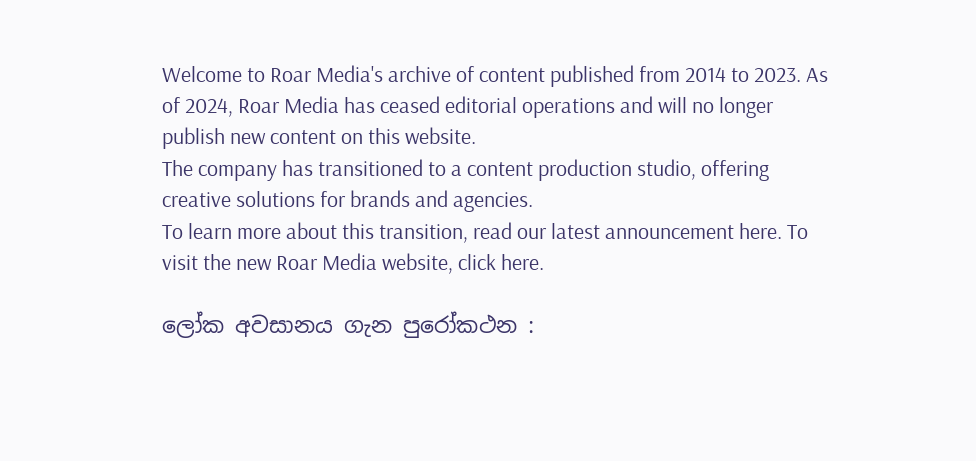Welcome to Roar Media's archive of content published from 2014 to 2023. As of 2024, Roar Media has ceased editorial operations and will no longer publish new content on this website.
The company has transitioned to a content production studio, offering creative solutions for brands and agencies.
To learn more about this transition, read our latest announcement here. To visit the new Roar Media website, click here.

ලෝක අවසානය ගැන පුරෝකථන :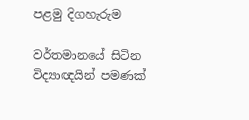පළමු දිගහැරුම

වර්තමානයේ සිටින විද්‍යාඥයින් පමණක්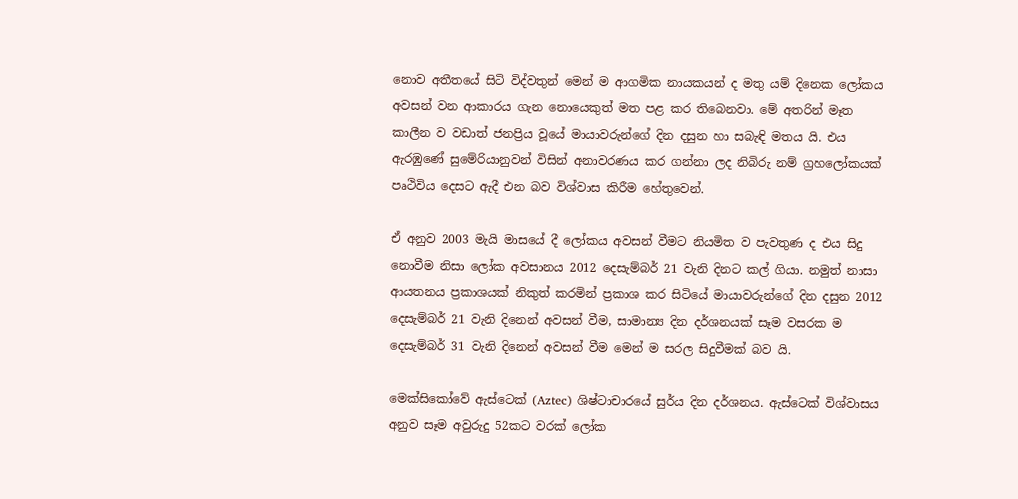නොව අතීතයේ සිටි විද්වතුන් මෙන් ම ආගමික නායකයන් ද මතු යම් දිනෙක ලෝකය අවසන් වන ආකාරය ගැන නොයෙකුත් මත පළ කර තිබෙනවා. මේ අතරින් මෑත කාලීන ව වඩාත් ජනප්‍රිය වූයේ මායාවරුන්ගේ දින දසුන හා සබැඳි මතය යි. එය ඇරඹුණේ සුමේරියානුවන් විසින් අනාවරණය කර ගන්නා ලද නිබිරු නම් ග්‍රහලෝකයක් පෘථිවිය දෙසට ඇදී එන බව විශ්වාස කිරීම හේතුවෙන්.

ඒ අනුව 2003 මැයි මාසයේ දී ලෝකය අවසන් වීමට නියමිත ව පැවතුණ ද එය සිදු නොවීම නිසා ලෝක අවසානය 2012 දෙසැම්බර් 21 වැනි දිනට කල් ගියා. නමුත් නාසා ආයතනය ප්‍රකාශයක් නිකුත් කරමින් ප්‍රකාශ කර සිටියේ මායාවරුන්ගේ දින දසුන 2012 දෙසැම්බර් 21 වැනි දිනෙන් අවසන් වීම, සාමාන්‍ය දින දර්ශනයක් සෑම වසරක ම දෙසැම්බර් 31 වැනි දිනෙන් අවසන් වීම මෙන් ම සරල සිදුවීමක් බව යි.

මෙක්සිකෝවේ ඇස්ටෙක් (Aztec) ශිෂ්ටාචාරයේ සුර්ය දින දර්ශනය. ඇස්ටෙක් විශ්වාසය අනුව සෑම අවුරුදු 52කට වරක් ලෝක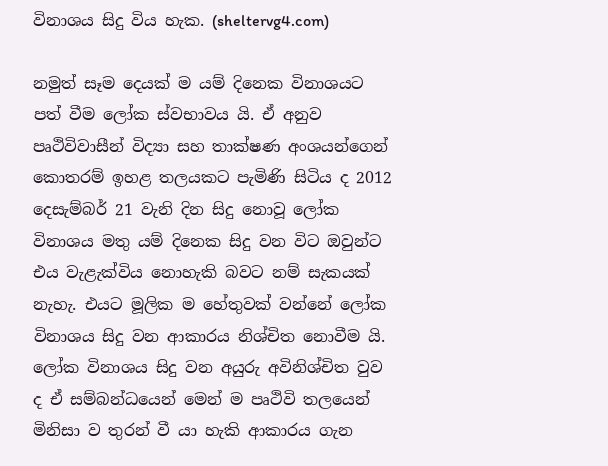විනාශය සිදු විය හැක. (sheltervg4.com)

නමුත් සෑම දෙයක් ම යම් දිනෙක විනාශයට පත් වීම ලෝක ස්වභාවය යි. ඒ අනුව පෘථිවිවාසීන් විද්‍යා සහ තාක්ෂණ අංශයන්ගෙන් කොතරම් ඉහළ තලයකට පැමිණි සිටිය ද 2012 දෙසැම්බර් 21 වැනි දින සිදු නොවූ ලෝක විනාශය මතු යම් දිනෙක සිදු වන විට ඔවුන්ට එය වැළැක්විය නොහැකි බවට නම් සැකයක් නැහැ. එයට මූලික ම හේතුවක් වන්නේ ලෝක විනාශය සිදු වන ආකාරය නිශ්චිත නොවීම යි. ලෝක විනාශය සිදු වන අයුරු අවිනිශ්චිත වුව ද ඒ සම්බන්ධයෙන් මෙන් ම පෘථිවි තලයෙන් මිනිසා ව තුරන් වී යා හැකි ආකාරය ගැන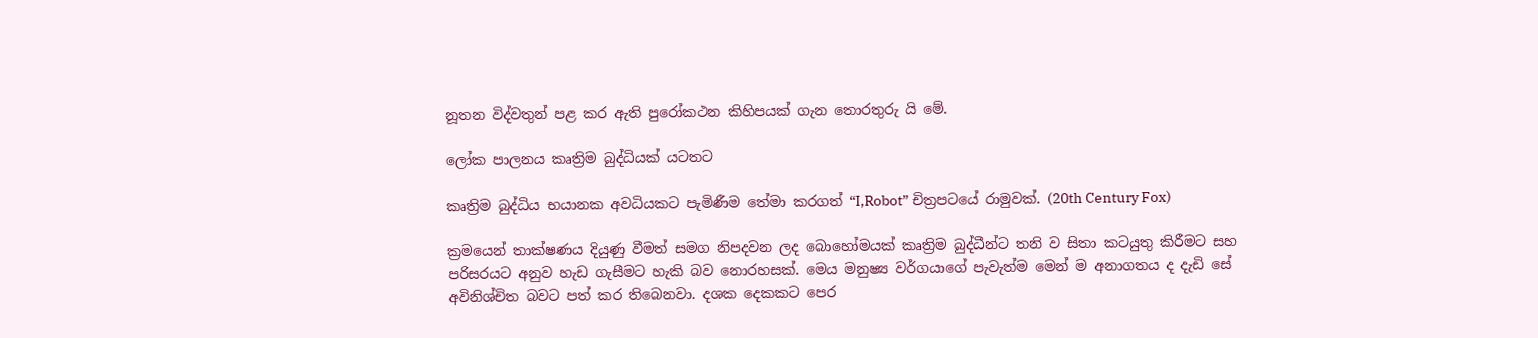නූතන විද්වතුන් පළ කර ඇති පුරෝකථන කිහිපයක් ගැන තොරතුරු යි මේ.

ලෝක පාලනය කෘත්‍රිම බුද්ධියක් යටතට

කෘත්‍රිම බුද්ධිය භයානක අවධියකට පැමිණීම තේමා කරගත් “I,Robot” චිත්‍රපටයේ රාමුවක්. (20th Century Fox)

ක්‍රමයෙන් තාක්ෂණය දියුණු වීමත් සමග නිපදවන ලද බොහෝමයක් කෘත්‍රිම බුද්ධීන්ට තනි ව සිතා කටයුතු කිරීමට සහ පරිසරයට අනුව හැඩ ගැසීමට හැකි බව නොරහසක්. මෙය මනුෂ්‍ය වර්ගයාගේ පැවැත්ම මෙන් ම අනාගතය ද දැඩි සේ අවිනිශ්චිත බවට පත් කර තිබෙනවා. දශක දෙකකට පෙර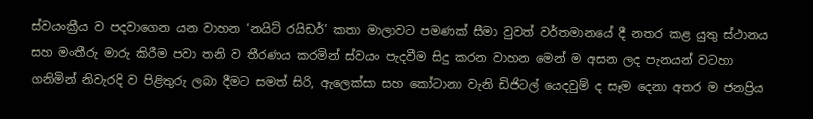ස්වයංක්‍රීය ව පදවාගෙන යන වාහන ‘නයිට් රයිඩර්’ කතා මාලාවට පමණක් සීමා වුවත් වර්තමානයේ දී නතර කළ යුතු ස්ථානය සහ මංතීරු මාරු කිරීම පවා තනි ව තීරණය කරමින් ස්වයං පැදවීම සිදු කරන වාහන මෙන් ම අසන ලද පැනයන් වටහා ගනිමින් නිවැරදි ව පිළිතුරු ලබා දීමට සමත් සිරි, ඇලෙක්සා සහ කෝටානා වැනි ඩිජිටල් යෙදවුම් ද සෑම දෙනා අතර ම ජනප්‍රිය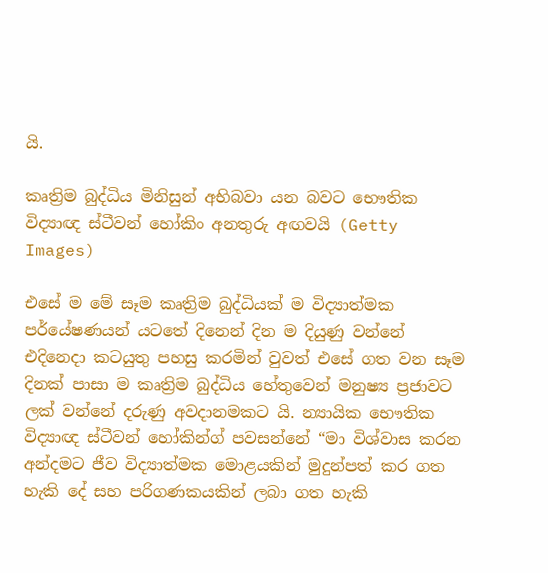යි.

කෘත්‍රිම බුද්ධිය මිනිසුන් අභිබවා යන බවට භෞතික විද්‍යාඥ ස්ටීවන් හෝකිං අනතුරු අඟවයි (Getty Images)

එසේ ම මේ සෑම කෘත්‍රිම බුද්ධියක් ම විද්‍යාත්මක පර්යේෂණයන් යටතේ දිනෙන් දින ම දියුණු වන්නේ එදිනෙදා කටයුතු පහසු කරමින් වුවත් එසේ ගත වන සෑම දිනක් පාසා ම කෘත්‍රිම බුද්ධිය හේතුවෙන් මනුෂ්‍ය ප්‍රජාවට ලක් වන්නේ දරුණු අවදානමකට යි. න්‍යායික භෞතික විද්‍යාඥ ස්ටීවන් හෝකින්ග් පවසන්නේ “මා විශ්වාස කරන අන්දමට ජීව විද්‍යාත්මක මොළයකින් මුදුන්පත් කර ගත හැකි දේ සහ පරිගණකයකින් ලබා ගත හැකි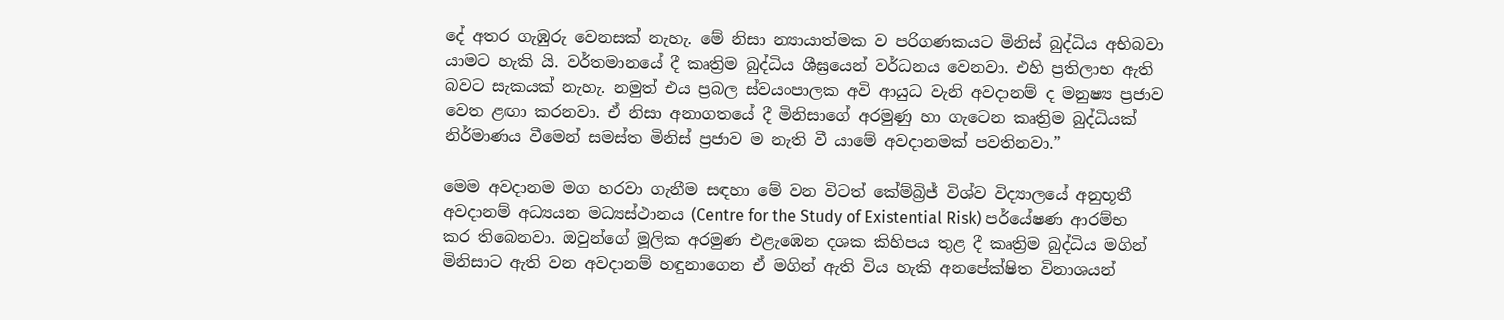දේ අතර ගැඹුරු වෙනසක් නැහැ. මේ නිසා න්‍යායාත්මක ව පරිගණකයට මිනිස් බුද්ධිය අභිබවා යාමට හැකි යි. වර්තමානයේ දී කෘත්‍රිම බුද්ධිය ශීඝ්‍රයෙන් වර්ධනය වෙනවා. එහි ප්‍රතිලාභ ඇති බවට සැකයක් නැහැ. නමුත් එය ප්‍රබල ස්වයංපාලක අවි ආයුධ වැනි අවදානම් ද මනුෂ්‍ය ප්‍රජාව වෙත ළඟා කරනවා. ඒ නිසා අනාගතයේ දී මිනිසාගේ අරමුණු හා ගැටෙන කෘත්‍රිම බුද්ධියක් නිර්මාණය වීමෙන් සමස්ත මිනිස් ප්‍රජාව ම නැති වී යාමේ අවදානමක් පවතිනවා.”

මෙම අවදානම මග හරවා ගැනීම සඳහා මේ වන විටත් කේම්බ්‍රිජ් විශ්ව විද්‍යාලයේ අනුභූතී අවදානම් අධ්‍යයන මධ්‍යස්ථානය (Centre for the Study of Existential Risk) පර්යේෂණ ආරම්භ කර තිබෙනවා. ඔවුන්ගේ මූලික අරමුණ එළැඹෙන දශක කිහිපය තුළ දී කෘත්‍රිම බුද්ධිය මගින් මිනිසාට ඇති වන අවදානම් හඳුනාගෙන ඒ මගින් ඇති විය හැකි අනපේක්ෂිත විනාශයන්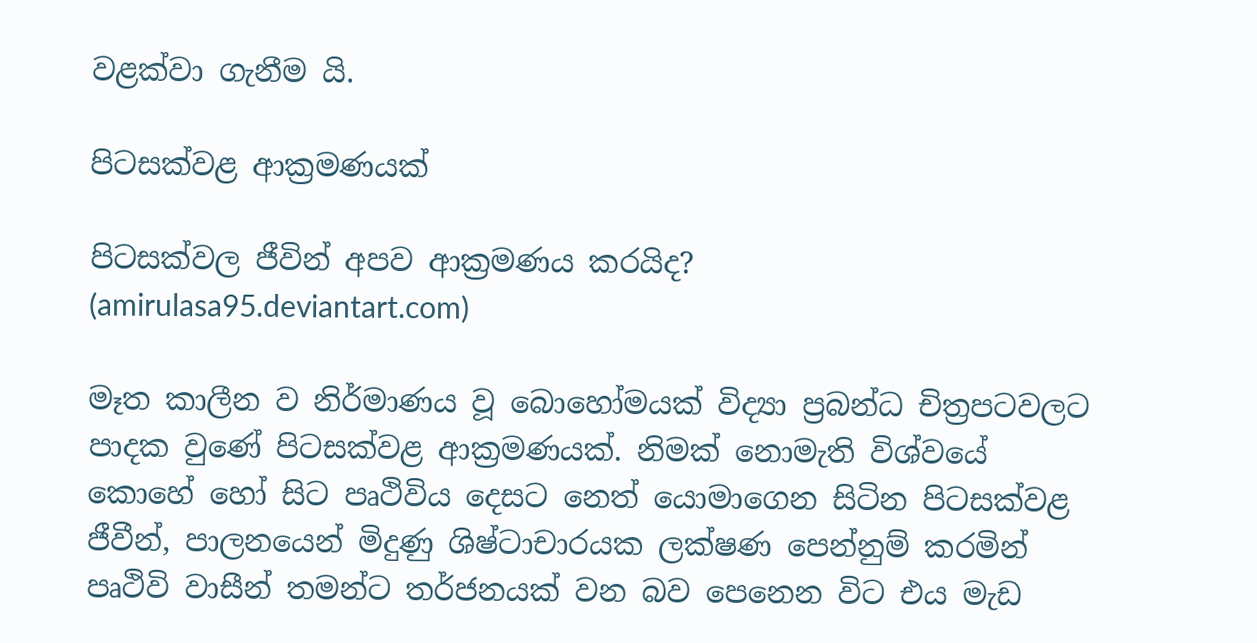වළක්වා ගැනීම යි.

පිටසක්වළ ආක්‍රමණයක්

පිටසක්වල ජීවින් අපව ආක්‍රමණය කරයිද?
(amirulasa95.deviantart.com)

මෑත කාලීන ව නිර්මාණය වූ බොහෝමයක් විද්‍යා ප්‍රබන්ධ චිත්‍රපටවලට පාදක වුණේ පිටසක්වළ ආක්‍රමණයක්. නිමක් නොමැති විශ්වයේ කොහේ හෝ සිට පෘථිවිය දෙසට නෙත් යොමාගෙන සිටින පිටසක්වළ ජීවීන්, පාලනයෙන් මිදුණු ශිෂ්ටාචාරයක ලක්ෂණ පෙන්නුම් කරමින් පෘථිවි වාසීන් තමන්ට තර්ජනයක් වන බව පෙනෙන විට එය මැඩ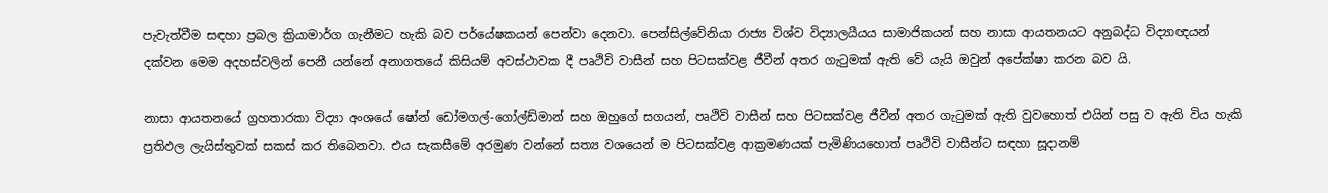පැවැත්වීම සඳහා ප්‍රබල ක්‍රියාමාර්ග ගැනීමට හැකි බව පර්යේෂකයන් පෙන්වා දෙනවා. පෙන්සිල්වේනියා රාජ්‍ය විශ්ව විද්‍යාලයීයය සාමාජිකයන් සහ නාසා ආයතනයට අනුබද්ධ විද්‍යාඥයන් දක්වන මෙම අදහස්වලින් පෙනී යන්නේ අනාගතයේ කිසියම් අවස්ථාවක දී පෘථිවි වාසීන් සහ පිටසක්වළ ජීවීන් අතර ගැටුමක් ඇති වේ යැයි ඔවුන් අපේක්ෂා කරන බව යි.

නාසා ආයතනයේ ග්‍රහතාරකා විද්‍යා අංශයේ ෂෝන් ඩෝමගල්-ගෝල්ඩ්මාන් සහ ඔහුගේ සගයන්, පෘථිවි වාසීන් සහ පිටසක්වළ ජීවීන් අතර ගැටුමක් ඇති වුවහොත් එයින් පසු ව ඇති විය හැකි ප්‍රතිඵල ලැයිස්තුවක් සකස් කර තිබෙනවා. එය සැකසීමේ අරමුණ වන්නේ සත්‍ය වශයෙන් ම පිටසක්වළ ආක්‍රමණයක් පැමිණියහොත් පෘථිවි වාසීන්ට සඳහා සූදානම්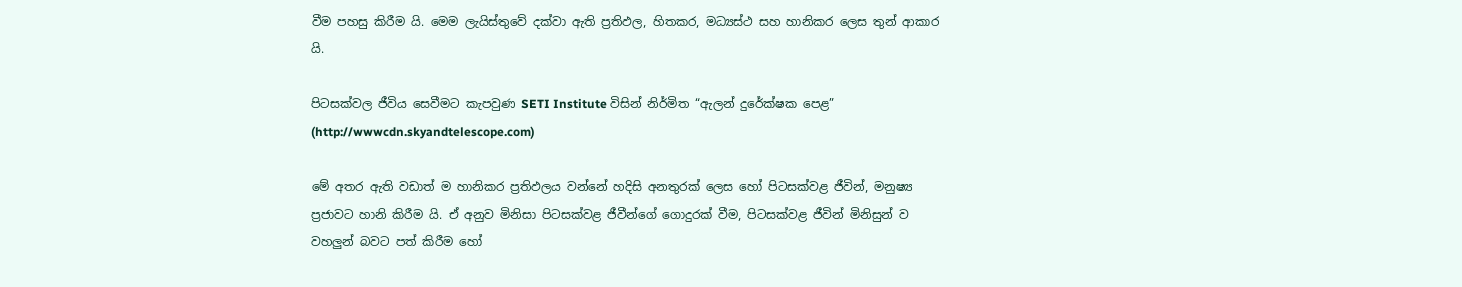වීම පහසු කිරීම යි. මෙම ලැයිස්තුවේ දක්වා ඇති ප්‍රතිඵල, හිතකර, මධ්‍යස්ථ සහ හානිකර ලෙස තුන් ආකාර යි.

පිටසක්වල ජීවිය සෙවීමට කැපවුණ SETI Institute විසින් නිර්මිත “ඇලන් දුරේක්ෂක පෙළ”
(http://wwwcdn.skyandtelescope.com)

මේ අතර ඇති වඩාත් ම හානිකර ප්‍රතිඵලය වන්නේ හදිසි අනතුරක් ලෙස හෝ පිටසක්වළ ජීවින්, මනුෂ්‍ය ප්‍රජාවට හානි කිරීම යි. ඒ අනුව මිනිසා පිටසක්වළ ජීවීන්ගේ ගොදුරක් වීම, පිටසක්වළ ජීවින් මිනිසුන් ව වහලුන් බවට පත් කිරීම හෝ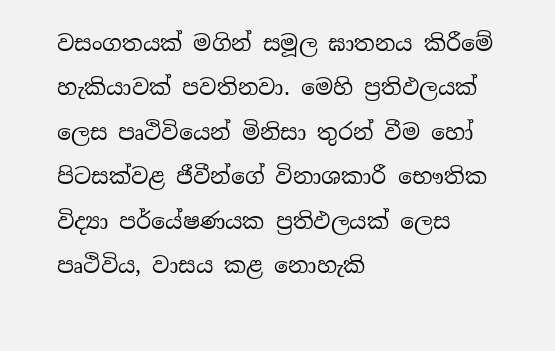වසංගතයක් මගින් සමූල ඝාතනය කිරීමේ හැකියාවක් පවතිනවා. මෙහි ප්‍රතිඵලයක් ලෙස පෘථිවියෙන් මිනිසා තුරන් වීම හෝ පිටසක්වළ ජීවීන්ගේ විනාශකාරී භෞතික විද්‍යා පර්යේෂණයක ප්‍රතිඵලයක් ලෙස පෘථිවිය, වාසය කළ නොහැකි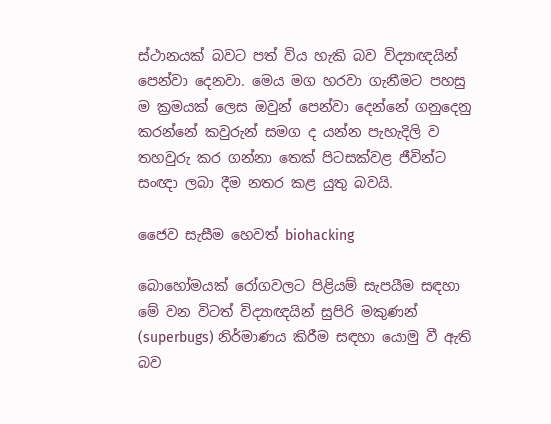ස්ථානයක් බවට පත් විය හැකි බව විද්‍යාඥයින් පෙන්වා දෙනවා. මෙය මග හරවා ගැනීමට පහසු ම ක්‍රමයක් ලෙස ඔවුන් පෙන්වා දෙන්නේ ගනුදෙනු කරන්නේ කවුරුන් සමග ද යන්න පැහැදිලි ව තහවුරු කර ගන්නා තෙක් පිටසක්වළ ජීවින්ට සංඥා ලබා දීම නතර කළ යුතු බවයි.

ජෛව සැසීම හෙවත් biohacking

බොහෝමයක් රෝගවලට පිළියම් සැපයීම සඳහා මේ වන විටත් විද්‍යාඥයින් සුපිරි මකුණන් (superbugs) නිර්මාණය කිරීම සඳහා යොමු වී ඇති බව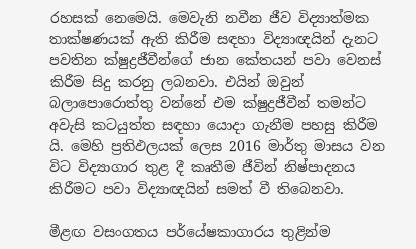රහසක් නෙමෙයි. මෙවැනි නවීන ජීව විද්‍යාත්මක තාක්ෂණයක් ඇති කිරීම සඳහා විද්‍යාඥයින් දැනට පවතින ක්ෂුද්‍රජීවීන්ගේ ජාන කේතයන් පවා වෙනස් කිරීම සිදු කරනු ලබනවා. එයින් ඔවුන් බලාපොරොත්තු වන්නේ එම ක්ෂුද්‍රජීවීන් තමන්ට අවැසි කටයුත්ත සඳහා යොදා ගැනීම පහසු කිරීම යි. මෙහි ප්‍රතිඵලයක් ලෙස 2016 මාර්තු මාසය වන විට විද්‍යාගාර තුළ දී කෘතීම ජීවින් නිෂ්පාදනය කිරීමට පවා විද්‍යාඥයින් සමත් වී තිබෙනවා.

මීළඟ වසංගතය පර්යේෂකාගාරය තුළින්ම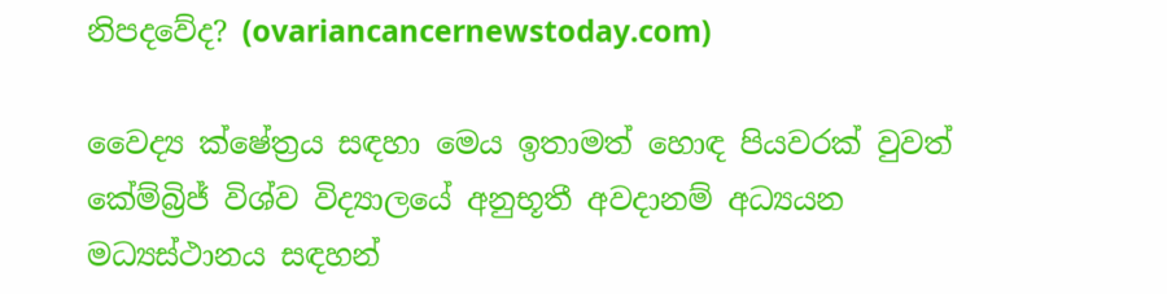නිපදවේද? (ovariancancernewstoday.com)

වෛද්‍ය ක්ෂේත්‍රය සඳහා මෙය ඉතාමත් හොඳ පියවරක් වුවත් කේම්බ්‍රිජ් විශ්ව විද්‍යාලයේ අනුභූතී අවදානම් අධ්‍යයන මධ්‍යස්ථානය සඳහන්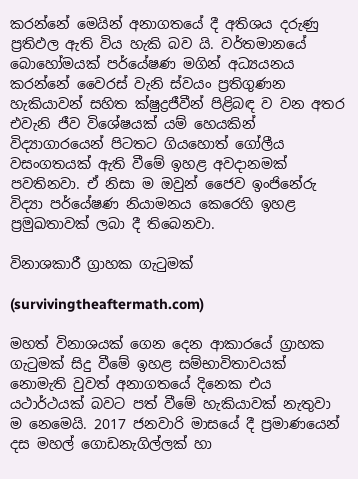කරන්නේ මෙයින් අනාගතයේ දී අතිශය දරුණු ප්‍රතිඵල ඇති විය හැකි බව යි. වර්තමානයේ බොහෝමයක් පර්යේෂණ මගින් අධ්‍යයනය කරන්නේ වෛරස් වැනි ස්වයං ප්‍රතිගුණන හැකියාවන් සහිත ක්ෂුද්‍රජීවීන් පිළිබඳ ව වන අතර එවැනි ජීව විශේෂයක් යම් හෙයකින් විද්‍යාගාරයෙන් පිටතට ගියහොත් ගෝලීය වසංගතයක් ඇති වීමේ ඉහළ අවදානමක් පවතිනවා. ඒ නිසා ම ඔවුන් ජෛව ඉංජිනේරු විද්‍යා පර්යේෂණ නියාමනය කෙරෙහි ඉහළ ප්‍රමුඛතාවක් ලබා දී තිබෙනවා.

විනාශකාරී ග්‍රාහක ගැටුමක්

(survivingtheaftermath.com)

මහත් විනාශයක් ගෙන දෙන ආකාරයේ ග්‍රාහක ගැටුමක් සිදු වීමේ ඉහළ සම්භාවිතාවයක් නොමැති වුවත් අනාගතයේ දිනෙක එය යථාර්ථයක් බවට පත් වීමේ හැකියාවක් නැතුවා ම නෙමෙයි. 2017 ජනවාරි මාසයේ දී ප්‍රමාණයෙන් දස මහල් ගොඩනැගිල්ලක් හා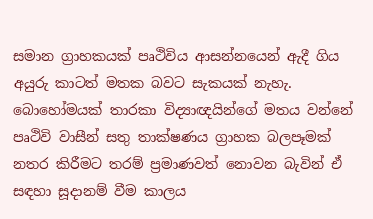සමාන ග්‍රාහකයක් පෘථිවිය ආසන්නයෙන් ඇදී ගිය අයුරු කාටත් මතක බවට සැකයක් නැහැ. බොහෝමයක් තාරකා විද්‍යාඥයින්ගේ මතය වන්නේ පෘථිවි වාසීන් සතු තාක්ෂණය ග්‍රාහක බලපෑමක් නතර කිරීමට තරම් ප්‍රමාණවත් නොවන බැවින් ඒ සඳහා සූදානම් වීම කාලය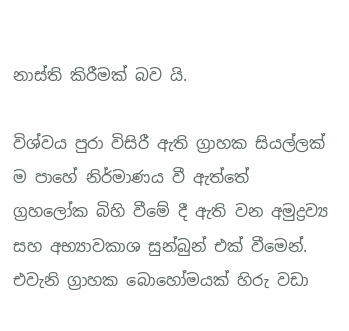නාස්ති කිරීමක් බව යි.

විශ්වය පුරා විසිරී ඇති ග්‍රාහක සියල්ලක් ම පාහේ නිර්මාණය වී ඇත්තේ ග්‍රහලෝක බිහි වීමේ දී ඇති වන අමුද්‍රව්‍ය සහ අභ්‍යාවකාශ සුන්බුන් එක් වීමෙන්. එවැනි ග්‍රාහක බොහෝමයක් හිරු වඩා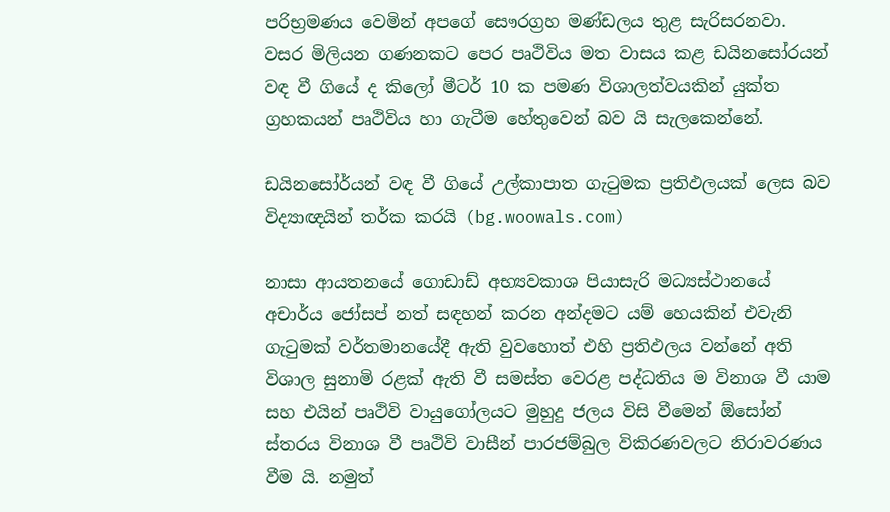පරිභ්‍රමණය වෙමින් අපගේ සෞරග්‍රහ මණ්ඩලය තුළ සැරිසරනවා. වසර මිලියන ගණනකට පෙර පෘථිවිය මත වාසය කළ ඩයිනසෝරයන් වඳ වී ගියේ ද කිලෝ මීටර් 10 ක පමණ විශාලත්වයකින් යුක්ත ග්‍රහකයන් පෘථිවිය හා ගැටීම හේතුවෙන් බව යි සැලකෙන්නේ.

ඩයිනසෝර්යන් වඳ වී ගියේ උල්කාපාත ගැටුමක ප්‍රතිඵලයක් ලෙස බව විද්‍යාඥයින් තර්ක කරයි (bg.woowals.com)

නාසා ආයතනයේ ගොඩාඩ් අභ්‍යවකාශ පියාසැරි මධ්‍යස්ථානයේ අචාර්ය ජෝසප් නත් සඳහන් කරන අන්දමට යම් හෙයකින් එවැනි ගැටුමක් වර්තමානයේදී ඇති වුවහොත් එහි ප්‍රතිඵලය වන්නේ අති විශාල සුනාමි රළක් ඇති වී සමස්ත වෙරළ පද්ධතිය ම විනාශ වී යාම සහ එයින් පෘථිවි වායුගෝලයට මුහුදු ජලය විසි වීමෙන් ඕසෝන් ස්තරය විනාශ වී පෘථිවි වාසීන් පාරජම්බුල විකිරණවලට නිරාවරණය වීම යි. නමුත්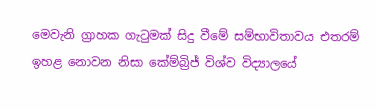මෙවැනි ග්‍රාහක ගැටුමක් සිදු වීමේ සම්භාවිතාවය එතරම් ඉහළ නොවන නිසා කේම්බ්‍රිජ් විශ්ව විද්‍යාලයේ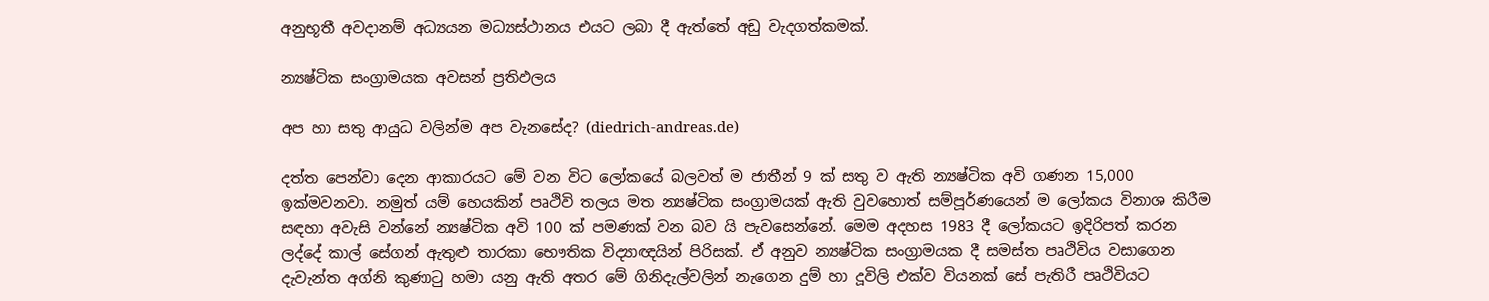අනුභූතී අවදානම් අධ්‍යයන මධ්‍යස්ථානය එයට ලබා දී ඇත්තේ අඩු වැදගත්කමක්.

න්‍යෂ්ටික සංග්‍රාමයක අවසන් ප්‍රතිඵලය

අප හා සතු ආයුධ වලින්ම අප වැනසේද? (diedrich-andreas.de)

දත්ත පෙන්වා දෙන ආකාරයට මේ වන විට ලෝකයේ බලවත් ම ජාතීන් 9 ක් සතු ව ඇති න්‍යෂ්ටික අවි ගණන 15,000 ඉක්මවනවා. නමුත් යම් හෙයකින් පෘථිවි තලය මත න්‍යෂ්ටික සංග්‍රාමයක් ඇති වුවහොත් සම්පූර්ණයෙන් ම ලෝකය විනාශ කිරීම සඳහා අවැසි වන්නේ න්‍යෂ්ටික අවි 100 ක් පමණක් වන බව යි පැවසෙන්නේ. මෙම අදහස 1983 දී ලෝකයට ඉදිරිපත් කරන ලද්දේ කාල් සේගන් ඇතුළු තාරකා භෞතික විද්‍යාඥයින් පිරිසක්. ඒ අනුව න්‍යෂ්ටික සංග්‍රාමයක දී සමස්ත පෘථිවිය වසාගෙන දැවැන්ත අග්නි කුණාටු හමා යනු ඇති අතර මේ ගිනිදැල්වලින් නැගෙන දුම් හා දූවිලි එක්ව වියනක් සේ පැතිරී පෘථිවියට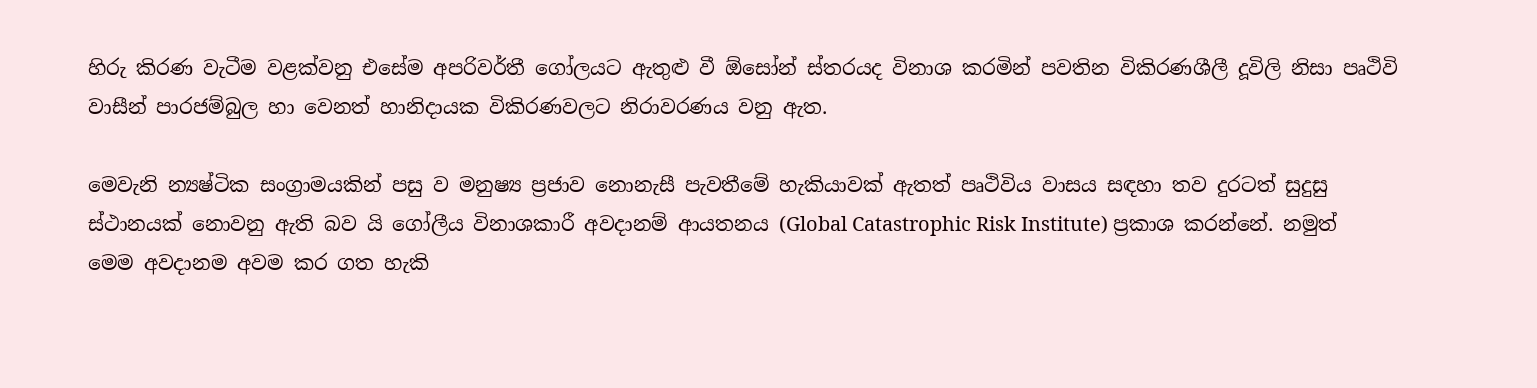හිරු කිරණ වැටීම වළක්වනු එසේම අපරිවර්තී ගෝලයට ඇතුළු වී ඕසෝන් ස්තරයද විනාශ කරමින් පවතින විකිරණශීලී දූවිලි නිසා පෘථිවි වාසීන් පාරජම්බුල හා වෙනත් හානිදායක විකිරණවලට නිරාවරණය වනු ඇත.

මෙවැනි න්‍යෂ්ටික සංග්‍රාමයකින් පසු ව මනුෂ්‍ය ප්‍රජාව නොනැසී පැවතීමේ හැකියාවක් ඇතත් පෘථිවිය වාසය සඳහා තව දුරටත් සුදුසු ස්ථානයක් නොවනු ඇති බව යි ගෝලීය විනාශකාරී අවදානම් ආයතනය (Global Catastrophic Risk Institute) ප්‍රකාශ කරන්නේ. නමුත් මෙම අවදානම අවම කර ගත හැකි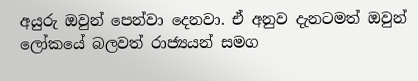අයුරු ඔවුන් පෙන්වා දෙනවා. ඒ අනුව දැනටමත් ඔවුන් ලෝකයේ බලවත් රාජ්‍යයන් සමග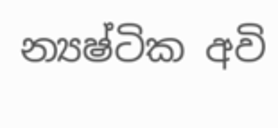න්‍යෂ්ටික අවි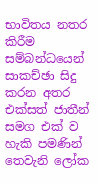භාවිතය නතර කිරීම සම්බන්ධයෙන් සාකච්ඡා සිදු කරන අතර එක්සත් ජාතීන් සමග එක් ව හැකි පමණින් තෙවැනි ලෝක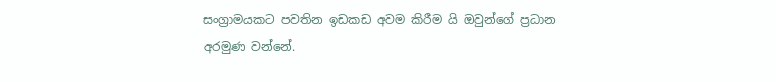සංග්‍රාමයකට පවතින ඉඩකඩ අවම කිරීම යි ඔවුන්ගේ ප්‍රධාන අරමුණ වන්නේ.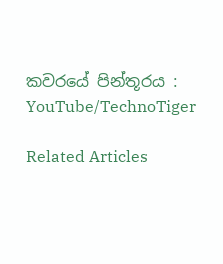කවරයේ පින්තූරය : YouTube/TechnoTiger

Related Articles